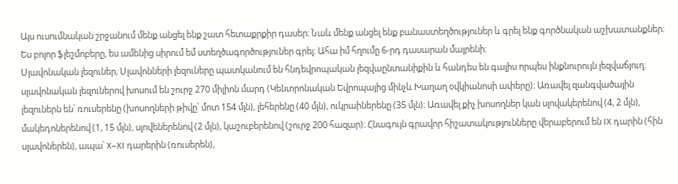Այս ուսումնական շրջանում մենք անցել ենք շատ հետաքրքիր դասեր։ Նաև մենք անցել ենք բանաստեղծություներ և գրել ենք գործնական աշխատանքներ։ Ես բոլոր ֆլեշմոբերը, ես ամենից սիրում եմ ստեղծագործություներ գրել։ Ահա իմ հղումը 6-րդ դասարան մայրենի:
Սլավոնական լեզուներ, Սլավոնների լեզուները պատկանում են հնդեվրոպական լեզվաընտանիքին և հանդես են գալիս որպես ինքնուրույն լեզվաճյուղ։ սլավոնական լեզուներով խոսում են շուրջ 270 միլիոն մարդ (Կենտրոնական Եվրոպայից մինչև Խաղաղ օվկիանոսի ափերը)։ Առավել զանգվածային լեզուներն են՝ ռուսերենը (խոսողների թիվը՝ մոտ 154 մլն), լեհերենը (40 մլն), ուկրաիներենը (35 մլն)։ Առավել քիչ խոսողներ կան սլովակերենով (4, 2 մլն), մակեդոներենով (1, 15 մլն), սլովեներենով (2 մլն), կաշուբերենով (շուրջ 200 հազար)։ Հնագույն գրավոր հիշատակությունները վերաբերում են IX դարին (հին սլավոներեն), ապա՝ X–XI դարերին (ռուսերեն),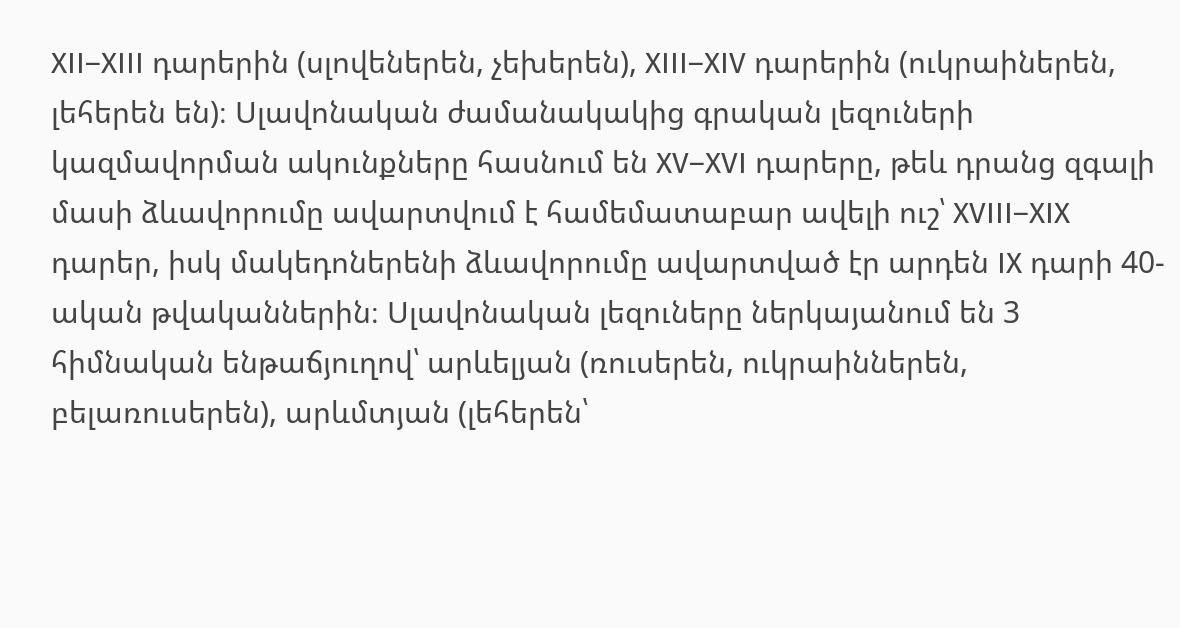XII–XIII դարերին (սլովեներեն, չեխերեն), XIII–XIV դարերին (ուկրաիներեն, լեհերեն են)։ Սլավոնական ժամանակակից գրական լեզուների կազմավորման ակունքները հասնում են XV–XVI դարերը, թեև դրանց զգալի մասի ձևավորումը ավարտվում է համեմատաբար ավելի ուշ՝ XVIII–XIX դարեր, իսկ մակեդոներենի ձևավորումը ավարտված էր արդեն IX դարի 40-ական թվականներին։ Սլավոնական լեզուները ներկայանում են 3 հիմնական ենթաճյուղով՝ արևելյան (ռուսերեն, ուկրաիններեն, բելառուսերեն), արևմտյան (լեհերեն՝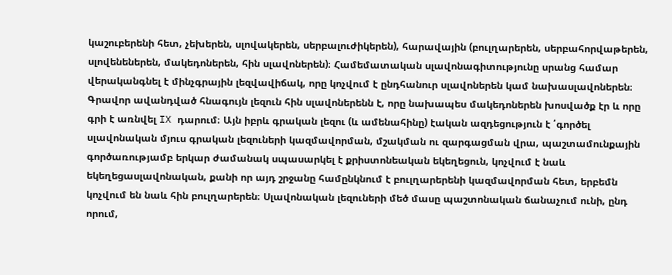կաշուբերենի հետ, չեխերեն, սլովակերեն, սերբալուժիկերեն), հարավային (բուլղարերեն, սերբահորվաթերեն, սլովենեներեն, մակեդոներեն, հին սլավոներեն)։ Համեմատական սլավոնագիտությունը սրանց համար վերականգնել է մինչգրային լեզվավիճակ, որը կոչվում է ընդհանուր սլավոներեն կամ նախասլավոներեն։ Գրավոր ավանդված հնագույն լեզուն հին սլավոներենն է, որը նախապես մակեդոներեն խոսվածք էր և որը գրի է առնվել IX դարում։ Այն իբրև գրական լեզու (և ամենահինը) էական ազդեցություն է ՛գործել սլավոնական մյուս գրական լեզուների կազմավորման, մշակման ու զարգացման վրա, պաշտամունքային գործառությամբ երկար ժամանակ սպասարկել է քրիստոնեական եկեղեցուն, կոչվում է նաև եկեղեցասլավոնական, քանի որ այդ շրջանը համընկնում է բուլղարերենի կազմավորման հետ, երբեմն կոչվում են նաև հին բուլղարերեն։ Սլավոնական լեզուների մեծ մասը պաշտոնական ճանաչում ունի, ընդ որում,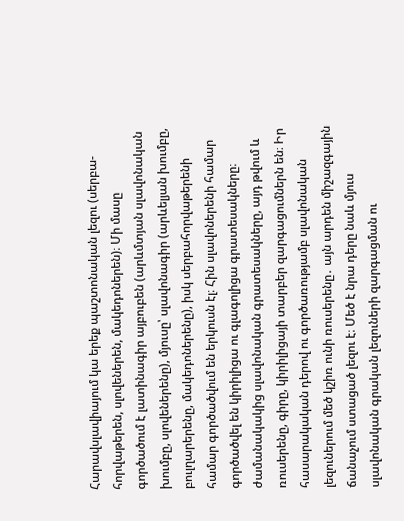Հարավսլավիայում կա երեք պաշտոնական լեզու (սերբա- հորվաթերեն, սլովեներեն, մակեդոներեն)։ Մի մասը գործածում է լատինագիր այբուբեն (արևմտյան սլավոնական խումբը, սլովեներենը), մյուսը՝ սլավոնագիր (արևելյան խումբը, բուլղարերենը, մակեդոներենը), իսկ սերբահորվաթերենի համար գործածվում են երկուսն էլ։ Հին սլավոներենի համար գործածվել են կիրիլիցա ու գլագոլիցա գրատեսակները։ ժամանակակից սլավոնական գրատեսակները, այդ թվում և ռուսերենը, գիրը, կիրիլիցայի տարբեր զարգացումներն են։ Իր հասարակական դերով ու գործառությամբ սլավոնական լեզուներում մեծ կշիռ ունի ռուսերենը․ այն արդեն միշազգային ճանաչում ստացած լեզու է։ Մեծ է նրա դերը նաև մյուս սլավոնական գրական լեզուների զարգացման ու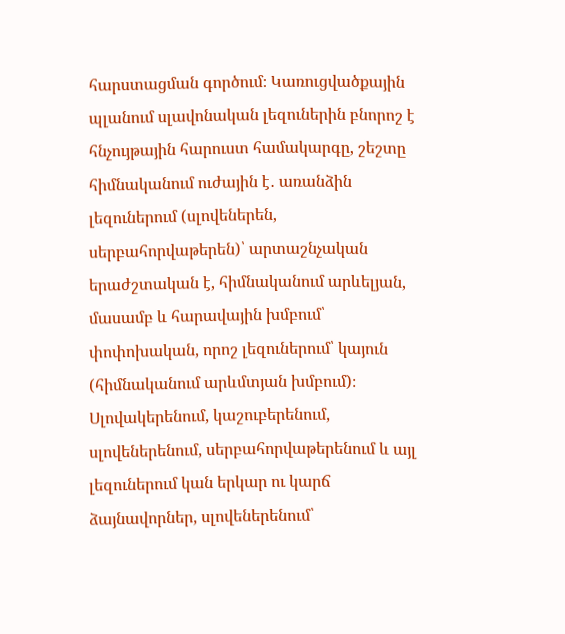հարստացման գործում։ Կառուցվածքային պլանում սլավոնական լեզուներին բնորոշ է հնչույթային հարուստ համակարգը, շեշտը հիմնականում ուժային է․ առանձին լեզուներում (սլովեներեն, սերբահորվաթերեն)՝ արտաշնչական երաժշտական է, հիմնականում արևելյան, մասամբ և հարավային խմբում՝ փոփոխական, որոշ լեզուներում՝ կայուն (հիմնականում արևմտյան խմբում)։ Սլովակերենում, կաշուբերենում, սլովեներենում, սերբահորվաթերենում և այլ լեզուներում կան երկար ու կարճ ձայնավորներ, սլովեներենում՝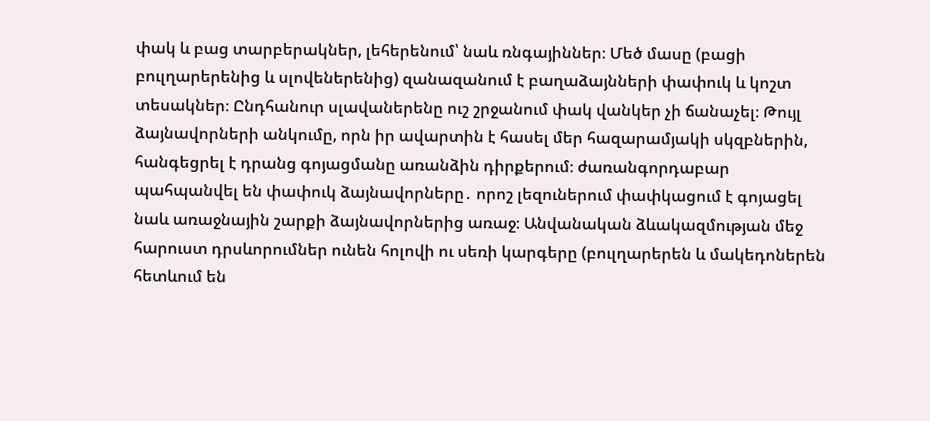փակ և բաց տարբերակներ, լեհերենում՝ նաև ռնգայիններ։ Մեծ մասը (բացի բուլղարերենից և սլովեներենից) զանազանում է բաղաձայնների փափուկ և կոշտ տեսակներ։ Ընդհանուր սլավաներենը ուշ շրջանում փակ վանկեր չի ճանաչել։ Թույլ ձայնավորների անկումը, որն իր ավարտին է հասել մեր հազարամյակի սկզբներին, հանգեցրել է դրանց գոյացմանը առանձին դիրքերում։ ժառանգորդաբար պահպանվել են փափուկ ձայնավորները․ որոշ լեզուներում փափկացում է գոյացել նաև առաջնային շարքի ձայնավորներից առաջ։ Անվանական ձևակազմության մեջ հարուստ դրսևորումներ ունեն հոլովի ու սեռի կարգերը (բուլղարերեն և մակեդոներեն հետևում են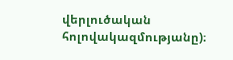վերլուծական հոլովակազմությանը)։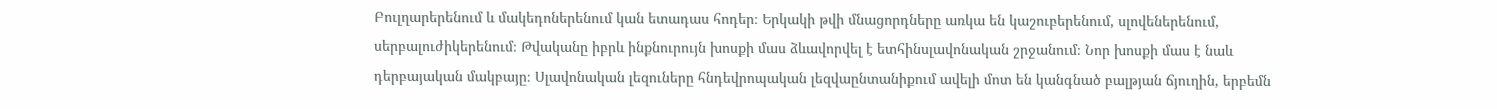Բուլղարերենում և մակեդոներենում կան ետադաս հոդեր։ Երկակի թվի մնացորդները առկա են կաշուբերենում, սլովեներենում, սերբալուժիկերենում։ Թվականը իբրև ինքնուրույն խոսքի մաս ձևավորվել է ետհինսլավոնական շրջանում։ Նոր խոսքի մաս է նաև դերբայական մակբայը։ Սլավոնական լեզուները հնդեվրոպական լեզվաընտանիքում ավելի մոտ են կանգնած բալթյան ճյուղին, երբեմն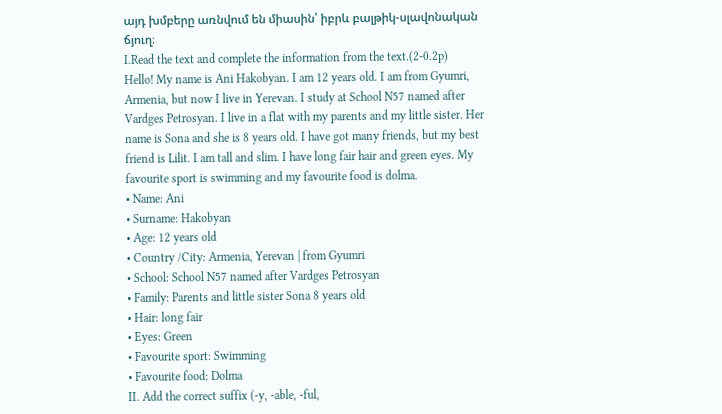այդ խմբերը առնվում են միասին՝ իբրև բալթիկ-սլավոնական ճյուղ։
I.Read the text and complete the information from the text.(2-0.2p)
Hello! My name is Ani Hakobyan. I am 12 years old. I am from Gyumri, Armenia, but now I live in Yerevan. I study at School N57 named after Vardges Petrosyan. I live in a flat with my parents and my little sister. Her name is Sona and she is 8 years old. I have got many friends, but my best friend is Lilit. I am tall and slim. I have long fair hair and green eyes. My favourite sport is swimming and my favourite food is dolma.
• Name: Ani
• Surname: Hakobyan
• Age: 12 years old
• Country /City: Armenia, Yerevan | from Gyumri
• School: School N57 named after Vardges Petrosyan
• Family: Parents and little sister Sona 8 years old
• Hair: long fair
• Eyes: Green
• Favourite sport: Swimming
• Favourite food: Dolma
II. Add the correct suffix (-y, -able, -ful,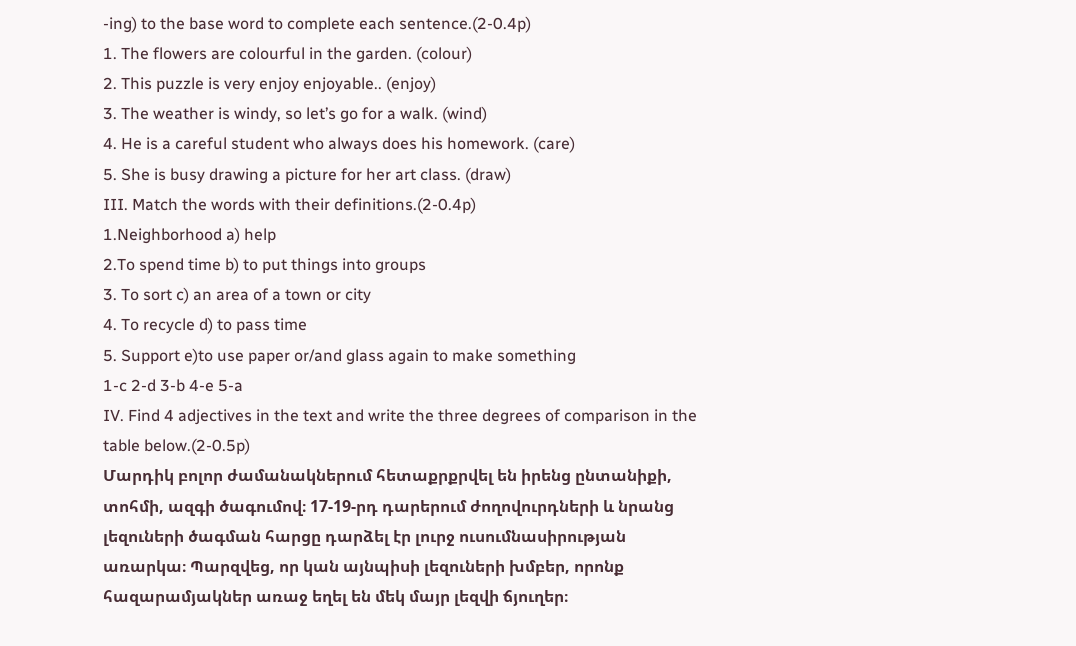-ing) to the base word to complete each sentence.(2-0.4p)
1. The flowers are colourful in the garden. (colour)
2. This puzzle is very enjoy enjoyable.. (enjoy)
3. The weather is windy, so let’s go for a walk. (wind)
4. He is a careful student who always does his homework. (care)
5. She is busy drawing a picture for her art class. (draw)
III. Match the words with their definitions.(2-0.4p)
1.Neighborhood a) help
2.To spend time b) to put things into groups
3. To sort c) an area of a town or city
4. To recycle d) to pass time
5. Support e)to use paper or/and glass again to make something
1-c 2-d 3-b 4-e 5-a
IV. Find 4 adjectives in the text and write the three degrees of comparison in the table below.(2-0.5p)
Մարդիկ բոլոր ժամանակներում հետաքրքրվել են իրենց ընտանիքի, տոհմի, ազգի ծագումով։ 17-19-րդ դարերում ժողովուրդների և նրանց լեզուների ծագման հարցը դարձել էր լուրջ ուսումնասիրության առարկա։ Պարզվեց, որ կան այնպիսի լեզուների խմբեր, որոնք հազարամյակներ առաջ եղել են մեկ մայր լեզվի ճյուղեր։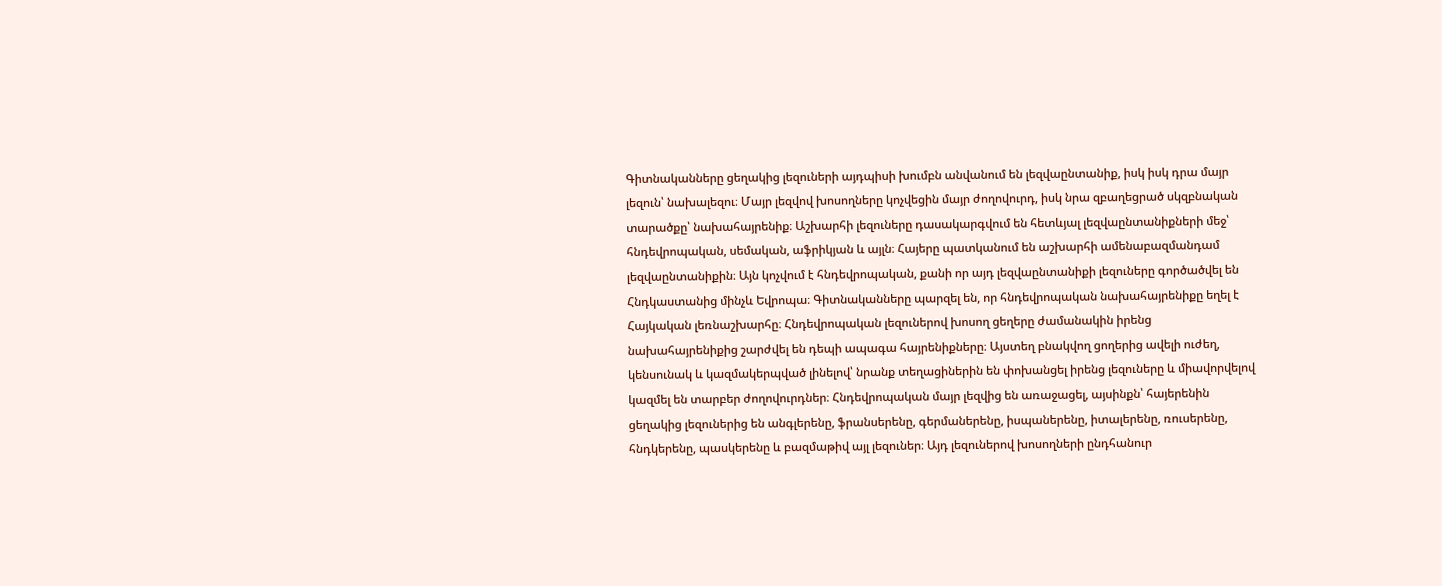Գիտնականները ցեղակից լեզուների այդպիսի խումբն անվանում են լեզվաընտանիք, իսկ իսկ դրա մայր լեզուն՝ նախալեզու։ Մայր լեզվով խոսողները կոչվեցին մայր ժողովուրդ, իսկ նրա զբաղեցրած սկզբնական տարածքը՝ նախահայրենիք։ Աշխարհի լեզուները դասակարգվում են հետևյալ լեզվաընտանիքների մեջ՝ հնդեվրոպական, սեմական, աֆրիկյան և այլն։ Հայերը պատկանում են աշխարհի ամենաբազմանդամ լեզվաընտանիքին։ Այն կոչվում է հնդեվրոպական, քանի որ այդ լեզվաընտանիքի լեզուները գործածվել են Հնդկաստանից մինչև Եվրոպա։ Գիտնականները պարզել են, որ հնդեվրոպական նախահայրենիքը եղել է Հայկական լեռնաշխարհը։ Հնդեվրոպական լեզուներով խոսող ցեղերը ժամանակին իրենց նախահայրենիքից շարժվել են դեպի ապագա հայրենիքները։ Այստեղ բնակվող ցողերից ավելի ուժեղ, կենսունակ և կազմակերպված լինելով՝ նրանք տեղացիներին են փոխանցել իրենց լեզուները և միավորվելով կազմել են տարբեր ժողովուրդներ։ Հնդեվրոպական մայր լեզվից են առաջացել, այսինքն՝ հայերենին ցեղակից լեզուներից են անգլերենը, ֆրանսերենը, գերմաներենը, իսպաներենը, իտալերենը, ռուսերենը, հնդկերենը, պասկերենը և բազմաթիվ այլ լեզուներ։ Այդ լեզուներով խոսողների ընդհանուր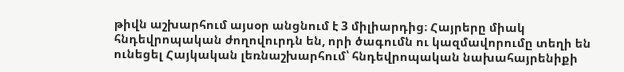թիվն աշխարհում այսօր անցնում է 3 միլիարդից։ Հայրերը միակ հնդեվրոպական ժողովուրդն են, որի ծագումն ու կազմավորումը տեղի են ունեցել Հայկական լեռնաշխարհում՝ հնդեվրոպական նախահայրենիքի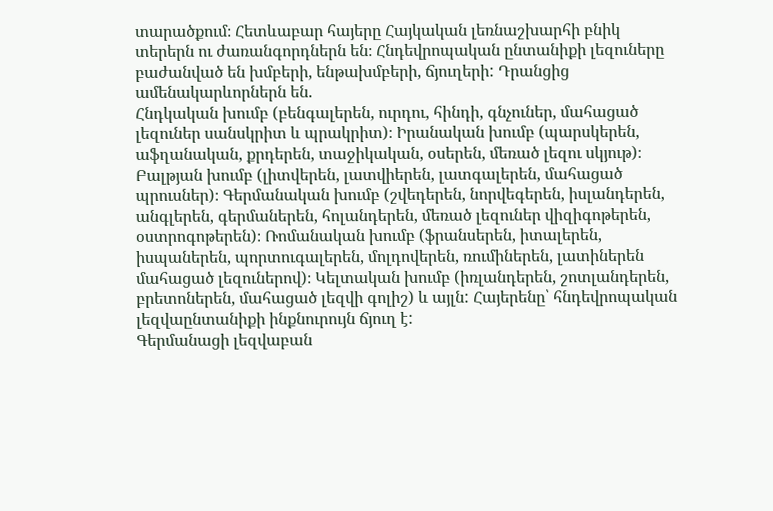տարածքում։ Հետևաբար հայերը Հայկական լեռնաշխարհի բնիկ տերերն ու ժառանգորդներն են։ Հնդեվրոպական ընտանիքի լեզուները բաժանված են խմբերի, ենթախմբերի, ճյուղերի: Դրանցից ամենակարևորներն են.
Հնդկական խումբ (բենգալերեն, ուրդու, հինդի, գնչուներ, մահացած լեզուներ սանսկրիտ և պրակրիտ)։ Իրանական խումբ (պարսկերեն, աֆղանական, քրդերեն, տաջիկական, օսերեն, մեռած լեզու սկյութ)։ Բալթյան խումբ (լիտվերեն, լատվիերեն, լատգալերեն, մահացած պրուսներ)։ Գերմանական խումբ (շվեդերեն, նորվեգերեն, իսլանդերեն, անգլերեն, գերմաներեն, հոլանդերեն, մեռած լեզուներ վիզիգոթերեն, օստրոգոթերեն)։ Ռոմանական խումբ (ֆրանսերեն, իտալերեն, իսպաներեն, պորտուգալերեն, մոլդովերեն, ռումիներեն, լատիներեն մահացած լեզուներով)։ Կելտական խումբ (իռլանդերեն, շոտլանդերեն, բրետոներեն, մահացած լեզվի գոլիշ) և այլն: Հայերենը՝ հնդեվրոպական լեզվաընտանիքի ինքնուրույն ճյուղ է:
Գերմանացի լեզվաբան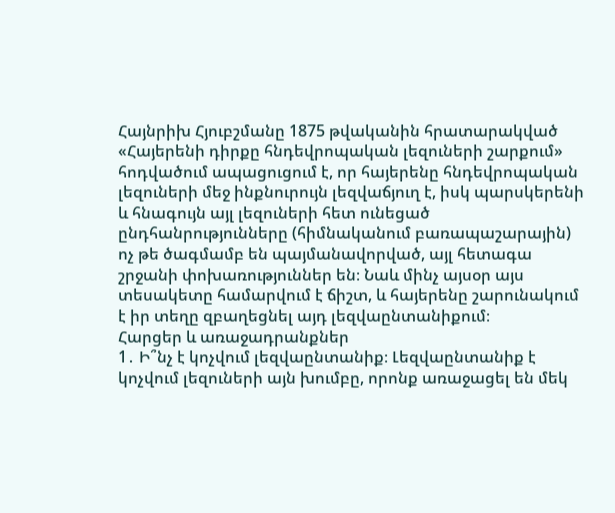Հայնրիխ Հյուբշմանը 1875 թվականին հրատարակված «Հայերենի դիրքը հնդեվրոպական լեզուների շարքում» հոդվածում ապացուցում է, որ հայերենը հնդեվրոպական լեզուների մեջ ինքնուրույն լեզվաճյուղ է, իսկ պարսկերենի և հնագույն այլ լեզուների հետ ունեցած ընդհանրությունները (հիմնականում բառապաշարային) ոչ թե ծագմամբ են պայմանավորված, այլ հետագա շրջանի փոխառություններ են։ Նաև մինչ այսօր այս տեսակետը համարվում է ճիշտ, և հայերենը շարունակում է իր տեղը զբաղեցնել այդ լեզվաընտանիքում։
Հարցեր և առաջադրանքներ
1․ Ի՞նչ է կոչվում լեզվաընտանիք։ Լեզվաընտանիք է կոչվում լեզուների այն խումբը, որոնք առաջացել են մեկ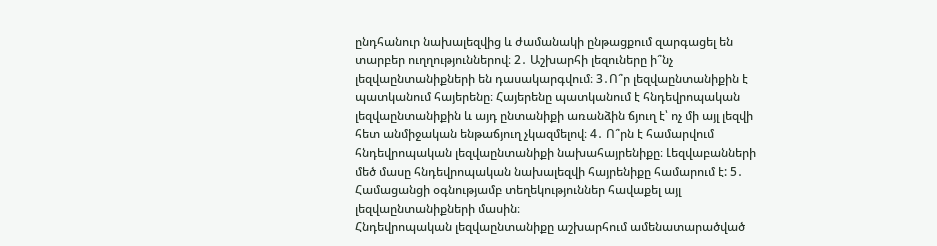ընդհանուր նախալեզվից և ժամանակի ընթացքում զարգացել են տարբեր ուղղություններով։ 2․ Աշխարհի լեզուները ի՞նչ լեզվաընտանիքների են դասակարգվում։ 3․Ո՞ր լեզվաընտանիքին է պատկանում հայերենը։ Հայերենը պատկանում է հնդեվրոպական լեզվաընտանիքին և այդ ընտանիքի առանձին ճյուղ է՝ ոչ մի այլ լեզվի հետ անմիջական ենթաճյուղ չկազմելով։ 4․ Ո՞րն է համարվում հնդեվրոպական լեզվաընտանիքի նախահայրենիքը։ Լեզվաբանների մեծ մասը հնդեվրոպական նախալեզվի հայրենիքը համարում է: 5․ Համացանցի օգնությամբ տեղեկություններ հավաքել այլ լեզվաընտանիքների մասին։
Հնդեվրոպական լեզվաընտանիքը աշխարհում ամենատարածված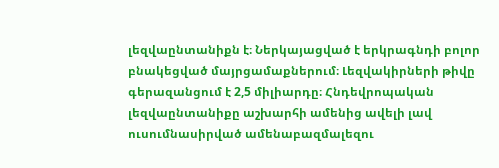լեզվաընտանիքն է։ Ներկայացված է երկրագնդի բոլոր բնակեցված մայրցամաքներում։ Լեզվակիրների թիվը գերազանցում է 2,5 միլիարդը։ Հնդեվրոպական լեզվաընտանիքը աշխարհի ամենից ավելի լավ ուսումնասիրված ամենաբազմալեզու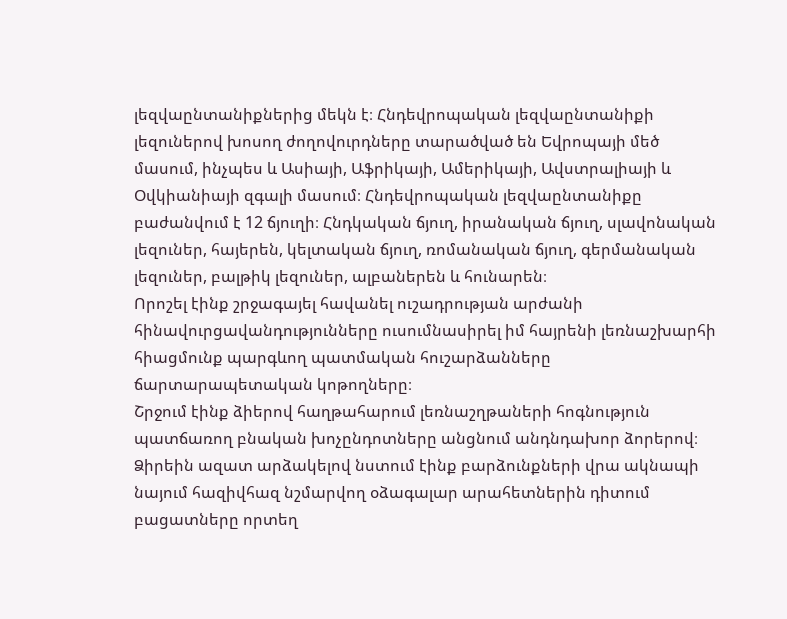լեզվաընտանիքներից մեկն է։ Հնդեվրոպական լեզվաընտանիքի լեզուներով խոսող ժողովուրդները տարածված են Եվրոպայի մեծ մասում, ինչպես և Ասիայի, Աֆրիկայի, Ամերիկայի, Ավստրալիայի և Օվկիանիայի զգալի մասում։ Հնդեվրոպական լեզվաընտանիքը բաժանվում է 12 ճյուղի։ Հնդկական ճյուղ, իրանական ճյուղ, սլավոնական լեզուներ, հայերեն, կելտական ճյուղ, ռոմանական ճյուղ, գերմանական լեզուներ, բալթիկ լեզուներ, ալբաներեն և հունարեն։
Որոշել էինք շրջագայել հավանել ուշադրության արժանի հինավուրցավանդությունները ուսումնասիրել իմ հայրենի լեռնաշխարհի հիացմունք պարգևող պատմական հուշարձանները ճարտարապետական կոթողները։
Շրջում էինք ձիերով հաղթահարում լեռնաշղթաների հոգնություն պատճառող բնական խոչընդոտները անցնում անդնդախոր ձորերով։ Ձիրեին ազատ արձակելով նստում էինք բարձունքների վրա ակնապի
նայում հազիվհազ նշմարվող օձագալար արահետներին դիտում բացատները որտեղ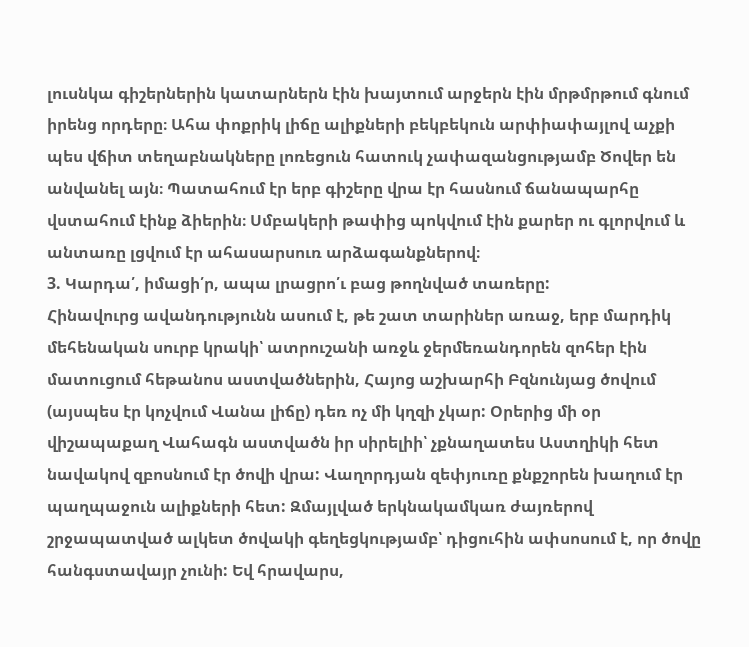լուսնկա գիշերներին կատարներն էին խայտում արջերն էին մրթմրթում գնում իրենց որդերը։ Ահա փոքրիկ լիճը ալիքների բեկբեկուն արփիափայլով աչքի պես վճիտ տեղաբնակները լոռեցուն հատուկ չափազանցությամբ Ծովեր են անվանել այն։ Պատահում էր երբ գիշերը վրա էր հասնում ճանապարհը վստահում էինք ձիերին։ Սմբակերի թափից պոկվում էին քարեր ու գլորվում և անտառը լցվում էր ահասարսուռ արձագանքներով։
3. Կարդա՛, իմացի՛ր, ապա լրացրո՛ւ բաց թողնված տառերը:
Հինավուրց ավանդությունն ասում է, թե շատ տարիներ առաջ, երբ մարդիկ մեհենական սուրբ կրակի՝ ատրուշանի առջև ջերմեռանդորեն զոհեր էին մատուցում հեթանոս աստվածներին, Հայոց աշխարհի Բզնունյաց ծովում (այսպես էր կոչվում Վանա լիճը) դեռ ոչ մի կղզի չկար: Օրերից մի օր վիշապաքաղ Վահագն աստվածն իր սիրելիի՝ չքնաղատես Աստղիկի հետ նավակով զբոսնում էր ծովի վրա: Վաղորդյան զեփյուռը քնքշորեն խաղում էր պաղպաջուն ալիքների հետ: Զմայլված երկնակամկառ ժայռերով շրջապատված ալկետ ծովակի գեղեցկությամբ՝ դիցուհին ափսոսում է, որ ծովը հանգստավայր չունի: Եվ հրավարս,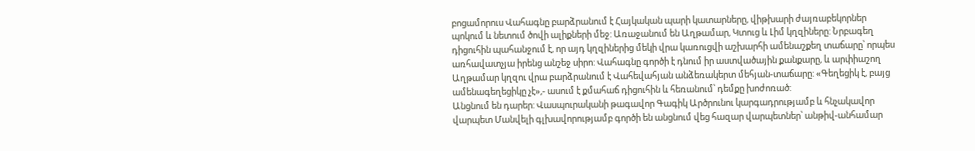բոցամորուս Վահագնը բարձրանում է Հայկական պարի կատարները, վիթխարի ժայռաբեկորներ պոկում և նետում ծովի ալիքների մեջ: Առաջանում են Աղթամար, Կտուց և Լիմ կղզիները: Նրբագեղ դիցուհին պահանջում է, որ այդ կղզիներից մեկի վրա կառուցվի աշխարհի ամենաշքեղ տաճարը՝ որպես առհավատչյա իրենց անշեջ սիրո: Վահագնը գործի է դնում իր աստվածային քանքարը, և արփիաշող Աղթամար կղզու վրա բարձրանում է Վահեվահյան անձեռակերտ մեհյան-տաճարը: «Գեղեցիկ է, բայց ամենագեղեցիկը չէ»,- ասում է քմահաճ դիցուհին և հեռանում՝ դեմքը խոժոռած:
Անցնում են դարեր: Վասպուրականի թագավոր Գագիկ Արծրունու կարգադրությամբ և հնչակավոր վարպետ Մանվելի գլխավորությամբ գործի են անցնում վեց հազար վարպետներ՝ անթիվ-անհամար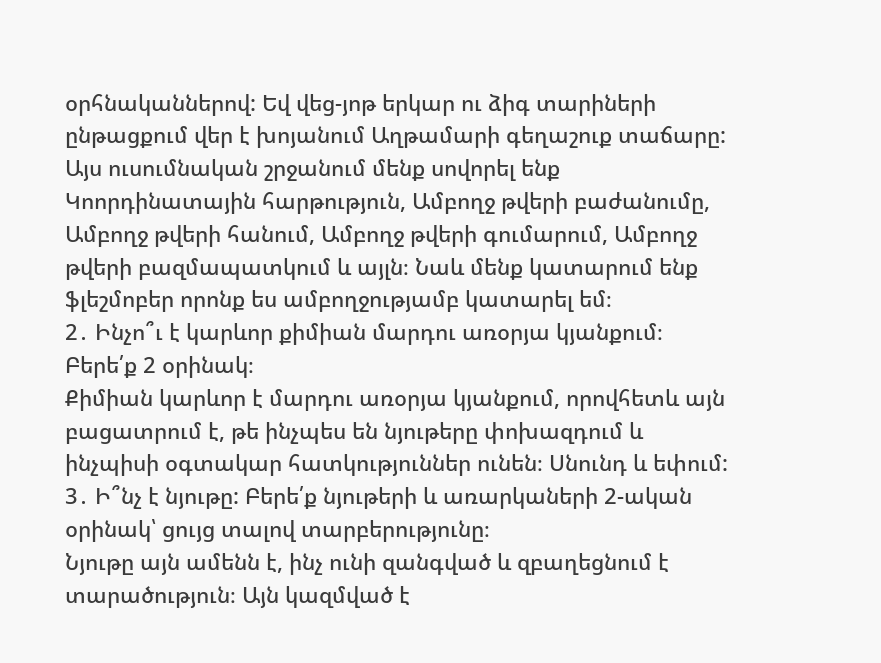օրհնականներով: Եվ վեց-յոթ երկար ու ձիգ տարիների ընթացքում վեր է խոյանում Աղթամարի գեղաշուք տաճարը:
Այս ուսումնական շրջանում մենք սովորել ենք Կոորդինատային հարթություն, Ամբողջ թվերի բաժանումը, Ամբողջ թվերի հանում, Ամբողջ թվերի գումարում, Ամբողջ թվերի բազմապատկում և այլն։ Նաև մենք կատարում ենք ֆլեշմոբեր որոնք ես ամբողջությամբ կատարել եմ։
2․ Ինչո՞ւ է կարևոր քիմիան մարդու առօրյա կյանքում։ Բերե՛ք 2 օրինակ։
Քիմիան կարևոր է մարդու առօրյա կյանքում, որովհետև այն բացատրում է, թե ինչպես են նյութերը փոխազդում և ինչպիսի օգտակար հատկություններ ունեն։ Սնունդ և եփում:
3․ Ի՞նչ է նյութը: Բերե՛ք նյութերի և առարկաների 2-ական օրինակ՝ ցույց տալով տարբերությունը։
Նյութը այն ամենն է, ինչ ունի զանգված և զբաղեցնում է տարածություն։ Այն կազմված է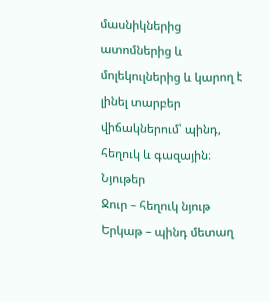մասնիկներից ատոմներից և մոլեկուլներից և կարող է լինել տարբեր վիճակներում՝ պինդ, հեղուկ և գազային։
Նյութեր
Ջուր – հեղուկ նյութ
Երկաթ – պինդ մետաղ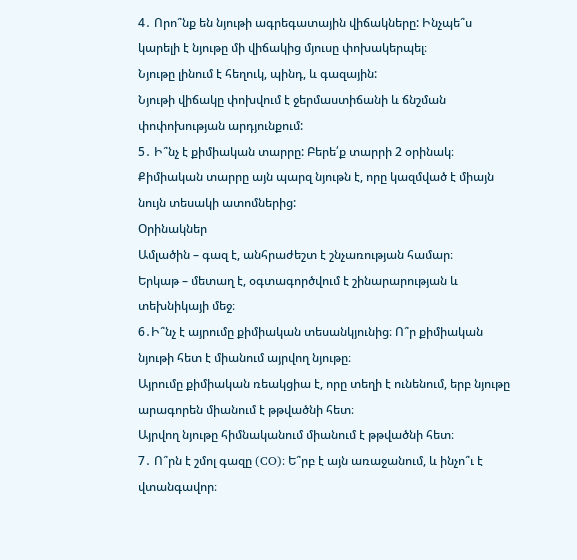4․ Որո՞նք են նյութի ագրեգատային վիճակները: Ինչպե՞ս կարելի է նյութը մի վիճակից մյուսը փոխակերպել։
Նյութը լինում է հեղուկ, պինդ, և գազային:
Նյութի վիճակը փոխվում է ջերմաստիճանի և ճնշման փոփոխության արդյունքում:
5․ Ի՞նչ է քիմիական տարրը: Բերե՛ք տարրի 2 օրինակ։
Քիմիական տարրը այն պարզ նյութն է, որը կազմված է միայն նույն տեսակի ատոմներից:
Օրինակներ
Ամլածին – գազ է, անհրաժեշտ է շնչառության համար։
Երկաթ – մետաղ է, օգտագործվում է շինարարության և տեխնիկայի մեջ։
6․Ի՞նչ է այրումը քիմիական տեսանկյունից։ Ո՞ր քիմիական նյութի հետ է միանում այրվող նյութը։
Այրումը քիմիական ռեակցիա է, որը տեղի է ունենում, երբ նյութը արագորեն միանում է թթվածնի հետ։
Այրվող նյութը հիմնականում միանում է թթվածնի հետ։
7․ Ո՞րն է շմոլ գազը (CO)։ Ե՞րբ է այն առաջանում, և ինչո՞ւ է վտանգավոր։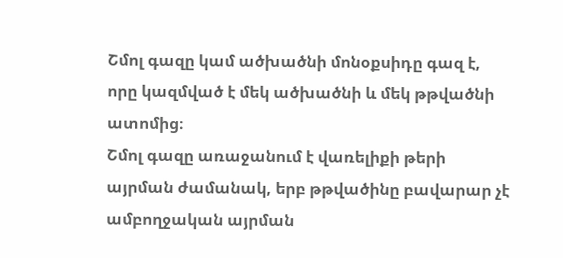Շմոլ գազը կամ ածխածնի մոնօքսիդը գազ է, որը կազմված է մեկ ածխածնի և մեկ թթվածնի ատոմից։
Շմոլ գազը առաջանում է վառելիքի թերի այրման ժամանակ, երբ թթվածինը բավարար չէ ամբողջական այրման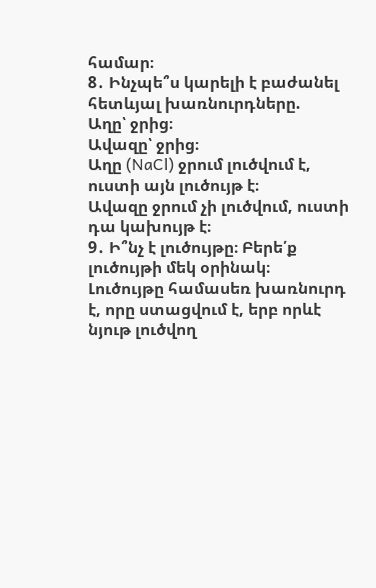համար։
8․ Ինչպե՞ս կարելի է բաժանել հետևյալ խառնուրդները.
Աղը՝ ջրից։
Ավազը՝ ջրից։
Աղը (NaCl) ջրում լուծվում է, ուստի այն լուծույթ է։
Ավազը ջրում չի լուծվում, ուստի դա կախույթ է։
9․ Ի՞նչ է լուծույթը։ Բերե՛ք լուծույթի մեկ օրինակ։
Լուծույթը համասեռ խառնուրդ է, որը ստացվում է, երբ որևէ նյութ լուծվող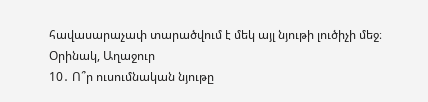հավասարաչափ տարածվում է մեկ այլ նյութի լուծիչի մեջ։
Օրինակ, Աղաջուր
10․ Ո՞ր ուսումնական նյութը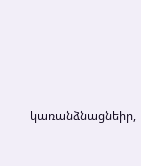կառանձնացնեիր,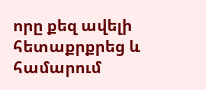որը քեզ ավելի հետաքրքրեց և համարում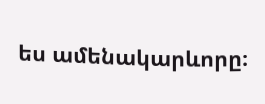ես ամենակարևորը։